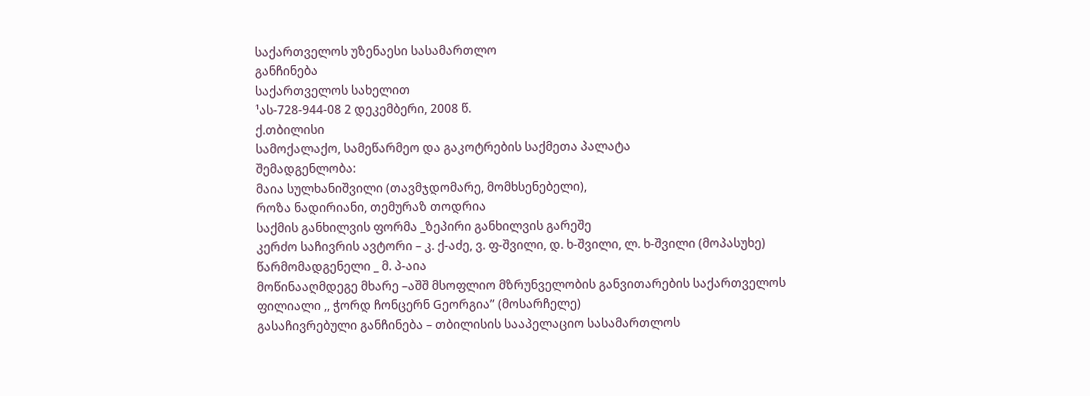საქართველოს უზენაესი სასამართლო
განჩინება
საქართველოს სახელით
¹ას-728-944-08 2 დეკემბერი, 2008 წ.
ქ.თბილისი
სამოქალაქო, სამეწარმეო და გაკოტრების საქმეთა პალატა
შემადგენლობა:
მაია სულხანიშვილი (თავმჯდომარე, მომხსენებელი),
როზა ნადირიანი, თემურაზ თოდრია
საქმის განხილვის ფორმა _ზეპირი განხილვის გარეშე
კერძო საჩივრის ავტორი – კ. ქ-აძე, ვ. ფ-შვილი, დ. ხ-შვილი, ლ. ხ-შვილი (მოპასუხე)
წარმომადგენელი _ მ. პ-აია
მოწინააღმდეგე მხარე –აშშ მსოფლიო მზრუნველობის განვითარების საქართველოს ფილიალი ,, ჭორდ ჩონცერნ Gეორგია” (მოსარჩელე)
გასაჩივრებული განჩინება – თბილისის სააპელაციო სასამართლოს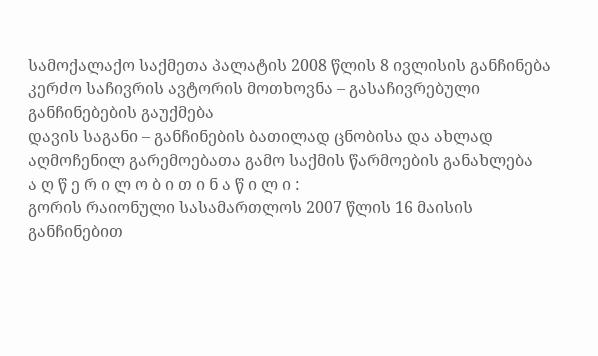სამოქალაქო საქმეთა პალატის 2008 წლის 8 ივლისის განჩინება
კერძო საჩივრის ავტორის მოთხოვნა – გასაჩივრებული განჩინებების გაუქმება
დავის საგანი – განჩინების ბათილად ცნობისა და ახლად აღმოჩენილ გარემოებათა გამო საქმის წარმოების განახლება
ა ღ წ ე რ ი ლ ო ბ ი თ ი ნ ა წ ი ლ ი :
გორის რაიონული სასამართლოს 2007 წლის 16 მაისის განჩინებით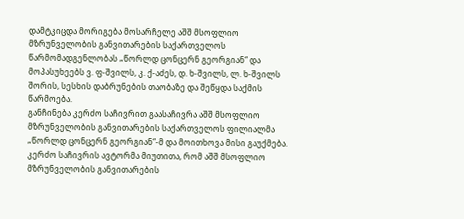დამტკიცდა მორიგება მოსარჩელე აშშ მსოფლიო მზრუნველობის განვითარების საქართველოს წარმომადგენლობას „წორლდ ცონცერნ გეორგიან“ და მოპასუხეებს ვ. ფ-შვილს, კ. ქ-აძეს, დ. ხ-შვილს, ლ. ხ-შვილს შორის, სესხის დაბრუნების თაობაზე და შეწყდა საქმის წარმოება.
განჩინება კერძო საჩივრით გაასაჩივრა აშშ მსოფლიო მზრუნველობის განვითარების საქართველოს ფილიალმა „წორლდ ცონცერნ გეორგიან“-მ და მოითხოვა მისი გაუქმება. კერძო საჩივრის ავტორმა მიუთითა, რომ აშშ მსოფლიო მზრუნველობის განვითარების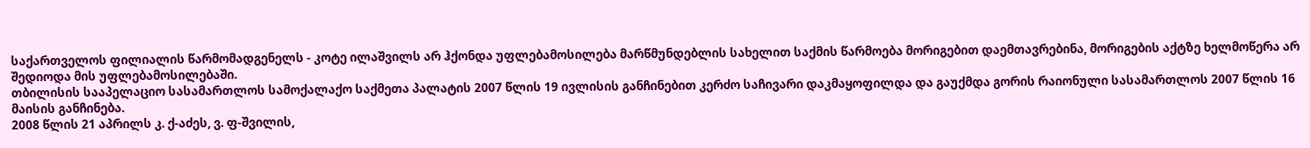საქართველოს ფილიალის წარმომადგენელს - კოტე ილაშვილს არ ჰქონდა უფლებამოსილება მარწმუნდებლის სახელით საქმის წარმოება მორიგებით დაემთავრებინა, მორიგების აქტზე ხელმოწერა არ შედიოდა მის უფლებამოსილებაში.
თბილისის სააპელაციო სასამართლოს სამოქალაქო საქმეთა პალატის 2007 წლის 19 ივლისის განჩინებით კერძო საჩივარი დაკმაყოფილდა და გაუქმდა გორის რაიონული სასამართლოს 2007 წლის 16 მაისის განჩინება.
2008 წლის 21 აპრილს კ. ქ-აძეს, ვ. ფ-შვილის,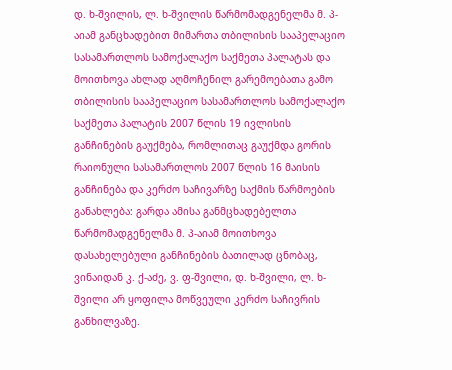დ. ხ-შვილის, ლ. ხ-შვილის წარმომადგენელმა მ. პ-აიამ განცხადებით მიმართა თბილისის სააპელაციო სასამართლოს სამოქალაქო საქმეთა პალატას და მოითხოვა ახლად აღმოჩენილ გარემოებათა გამო თბილისის სააპელაციო სასამართლოს სამოქალაქო საქმეთა პალატის 2007 წლის 19 ივლისის განჩინების გაუქმება, რომლითაც გაუქმდა გორის რაიონული სასამართლოს 2007 წლის 16 მაისის განჩინება და კერძო საჩივარზე საქმის წარმოების განახლება: გარდა ამისა განმცხადებელთა წარმომადგენელმა მ. პ-აიამ მოითხოვა დასახელებული განჩინების ბათილად ცნობაც, ვინაიდან კ. ქ-აძე, ვ. ფ-შვილი, დ. ხ-შვილი, ლ. ხ-შვილი არ ყოფილა მოწვეული კერძო საჩივრის განხილვაზე.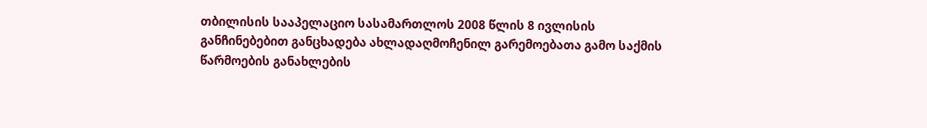თბილისის სააპელაციო სასამართლოს 2008 წლის 8 ივლისის განჩინებებით განცხადება ახლადაღმოჩენილ გარემოებათა გამო საქმის წარმოების განახლების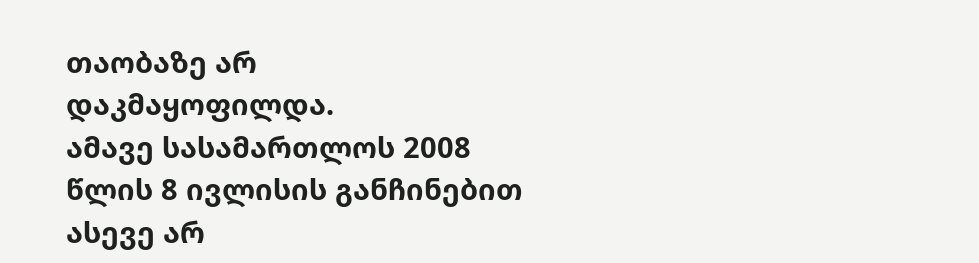თაობაზე არ დაკმაყოფილდა.
ამავე სასამართლოს 2008 წლის 8 ივლისის განჩინებით ასევე არ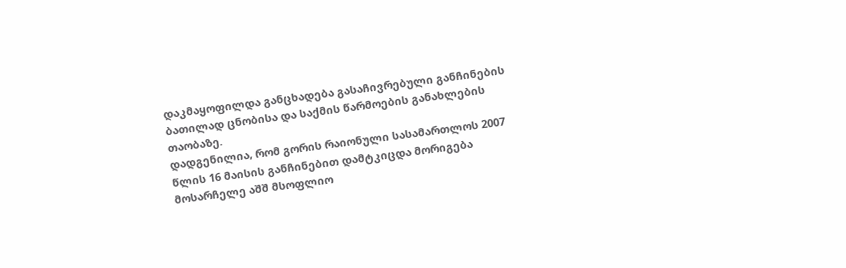დაკმაყოფილდა განცხადება გასაჩივრებული განჩინების ბათილად ცნობისა და საქმის წარმოების განახლების თაობაზე.
დადგენილია, რომ გორის რაიონული სასამართლოს 2007 წლის 16 მაისის განჩინებით დამტკიცდა მორიგება მოსარჩელე აშშ მსოფლიო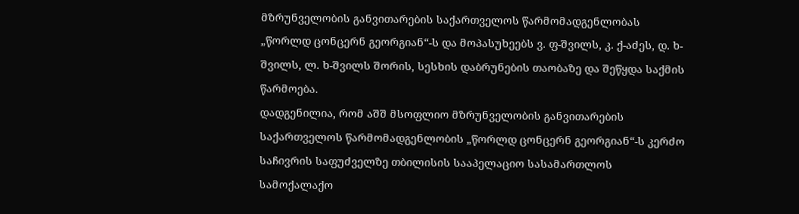მზრუნველობის განვითარების საქართველოს წარმომადგენლობას „წორლდ ცონცერნ გეორგიან“-ს და მოპასუხეებს ვ. ფ-შვილს, კ. ქ-აძეს, დ. ხ-შვილს, ლ. ხ-შვილს შორის, სესხის დაბრუნების თაობაზე და შეწყდა საქმის წარმოება.
დადგენილია, რომ აშშ მსოფლიო მზრუნველობის განვითარების საქართველოს წარმომადგენლობის „წორლდ ცონცერნ გეორგიან“-ს კერძო საჩივრის საფუძველზე თბილისის სააპელაციო სასამართლოს სამოქალაქო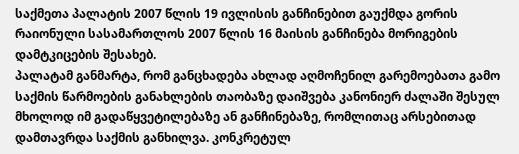საქმეთა პალატის 2007 წლის 19 ივლისის განჩინებით გაუქმდა გორის რაიონული სასამართლოს 2007 წლის 16 მაისის განჩინება მორიგების დამტკიცების შესახებ.
პალატამ განმარტა, რომ განცხადება ახლად აღმოჩენილ გარემოებათა გამო საქმის წარმოების განახლების თაობაზე დაიშვება კანონიერ ძალაში შესულ მხოლოდ იმ გადაწყვეტილებაზე ან განჩინებაზე, რომლითაც არსებითად დამთავრდა საქმის განხილვა. კონკრეტულ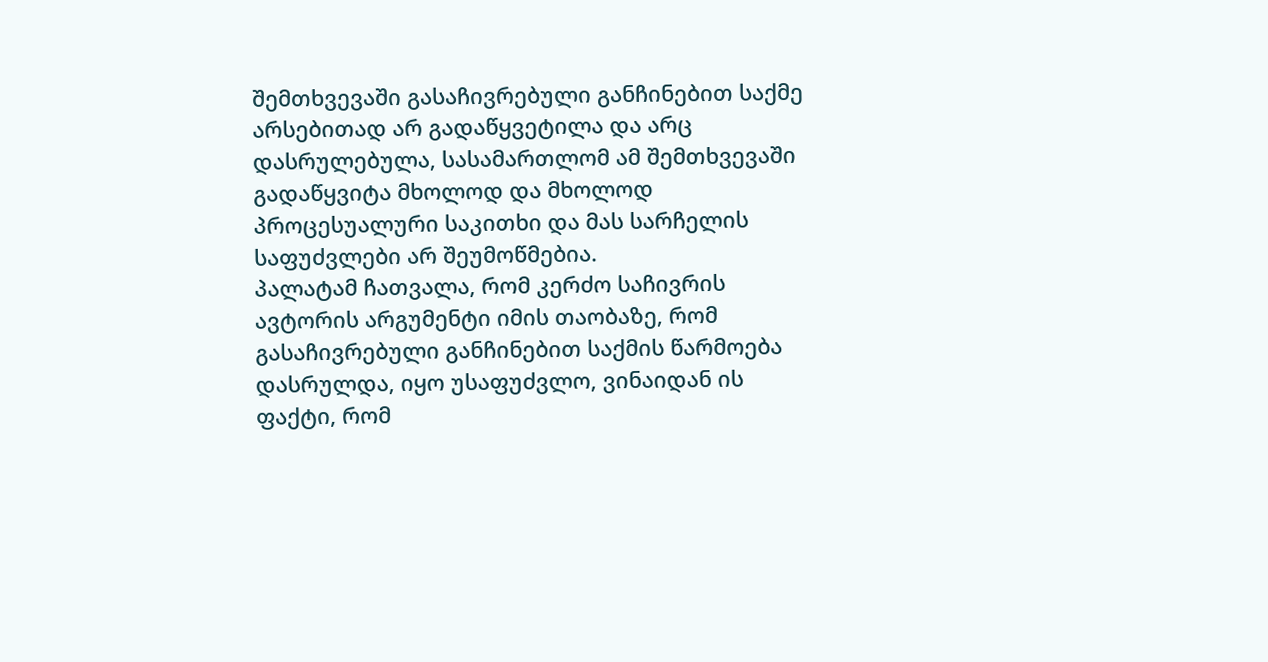შემთხვევაში გასაჩივრებული განჩინებით საქმე არსებითად არ გადაწყვეტილა და არც დასრულებულა, სასამართლომ ამ შემთხვევაში გადაწყვიტა მხოლოდ და მხოლოდ პროცესუალური საკითხი და მას სარჩელის საფუძვლები არ შეუმოწმებია.
პალატამ ჩათვალა, რომ კერძო საჩივრის ავტორის არგუმენტი იმის თაობაზე, რომ გასაჩივრებული განჩინებით საქმის წარმოება დასრულდა, იყო უსაფუძვლო, ვინაიდან ის ფაქტი, რომ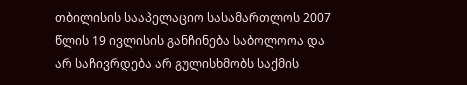თბილისის სააპელაციო სასამართლოს 2007 წლის 19 ივლისის განჩინება საბოლოოა და არ საჩივრდება არ გულისხმობს საქმის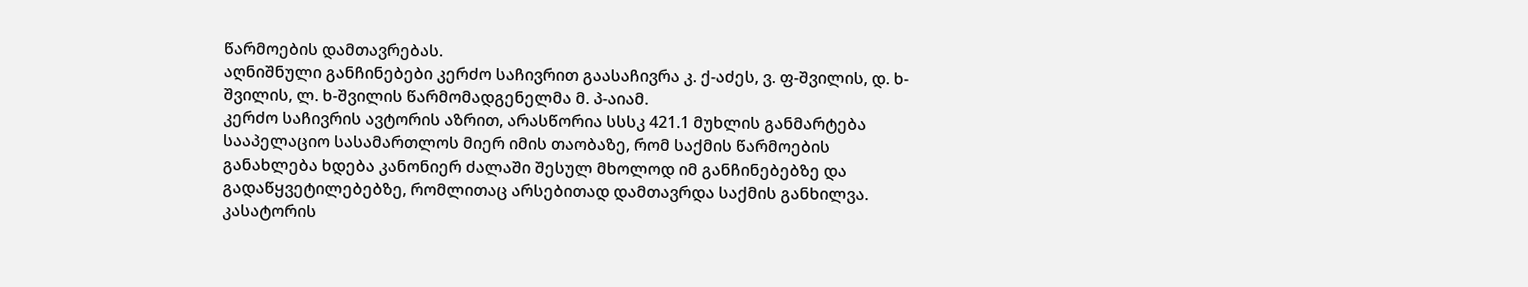წარმოების დამთავრებას.
აღნიშნული განჩინებები კერძო საჩივრით გაასაჩივრა კ. ქ-აძეს, ვ. ფ-შვილის, დ. ხ-შვილის, ლ. ხ-შვილის წარმომადგენელმა მ. პ-აიამ.
კერძო საჩივრის ავტორის აზრით, არასწორია სსსკ 421.1 მუხლის განმარტება სააპელაციო სასამართლოს მიერ იმის თაობაზე, რომ საქმის წარმოების განახლება ხდება კანონიერ ძალაში შესულ მხოლოდ იმ განჩინებებზე და გადაწყვეტილებებზე, რომლითაც არსებითად დამთავრდა საქმის განხილვა. კასატორის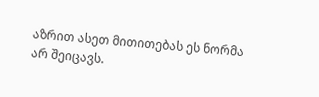აზრით ასეთ მითითებას ეს ნორმა არ შეიცავს.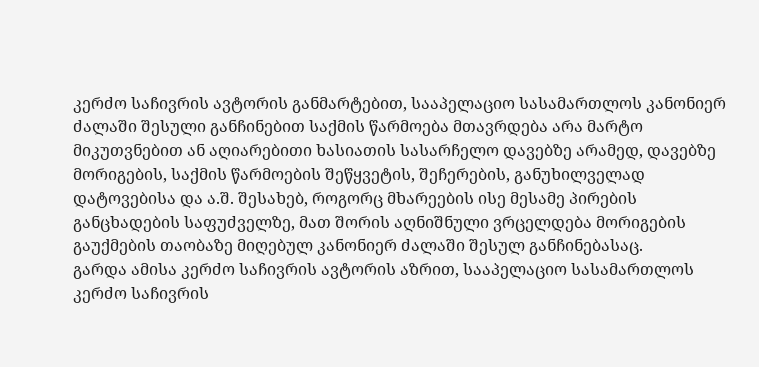კერძო საჩივრის ავტორის განმარტებით, სააპელაციო სასამართლოს კანონიერ ძალაში შესული განჩინებით საქმის წარმოება მთავრდება არა მარტო მიკუთვნებით ან აღიარებითი ხასიათის სასარჩელო დავებზე არამედ, დავებზე მორიგების, საქმის წარმოების შეწყვეტის, შეჩერების, განუხილველად დატოვებისა და ა.შ. შესახებ, როგორც მხარეების ისე მესამე პირების განცხადების საფუძველზე, მათ შორის აღნიშნული ვრცელდება მორიგების გაუქმების თაობაზე მიღებულ კანონიერ ძალაში შესულ განჩინებასაც.
გარდა ამისა კერძო საჩივრის ავტორის აზრით, სააპელაციო სასამართლოს კერძო საჩივრის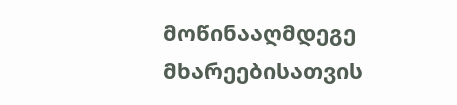მოწინააღმდეგე მხარეებისათვის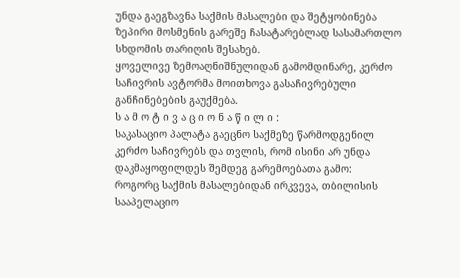უნდა გაეგზავნა საქმის მასალები და შეტყობინება ზეპირი მოსმენის გარეშე ჩასატარებლად სასამართლო სხდომის თარიღის შესახებ.
ყოველივე ზემოაღნიშნულიდან გამომდინარე, კერძო საჩივრის ავტორმა მოითხოვა გასაჩივრებული განჩინებების გაუქმება.
ს ა მ ო ტ ი ვ ა ც ი ო ნ ა წ ი ლ ი :
საკასაციო პალატა გაეცნო საქმეზე წარმოდგენილ კერძო საჩივრებს და თვლის, რომ ისინი არ უნდა დაკმაყოფილდეს შემდეგ გარემოებათა გამო:
როგორც საქმის მასალებიდან ირკვევა, თბილისის სააპელაციო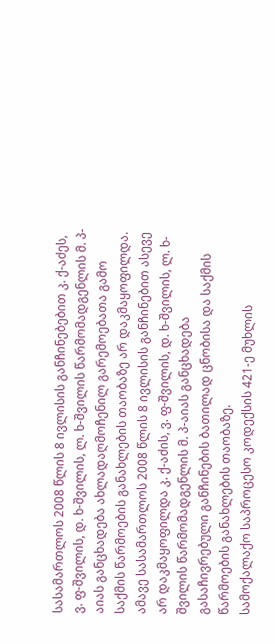სასამართლოს 2008 წლის 8 ივლისის განჩინებებით კ. ქ-აძეს, ვ. ფ-შვილის, დ. ხ-შვილის, ლ. ხ-შვილის წარმომადგენლის მ. პ-აიას განცხადება ახლადაღმოჩენილ გარემოებათა გამო საქმის წარმოების განახლების თაობაზე არ დაკმაყოფილდა.
ამავე სასამართლოს 2008 წლის 8 ივლისის განჩინებით ასევე არ დაკმაყოფილდა კ. ქ-აძის, ვ. ფ-შვილის, დ. ხ-შვილის, ლ. ხ-შვილის წარმომადგენლის მ. პ-აიას განცხადება გასაჩივრებული განჩინების ბათილად ცნობისა და საქმის წარმოების განახლების თაობაზე.
სამოქალაქო საპროცესო კოდექსის 421-ე მუხლის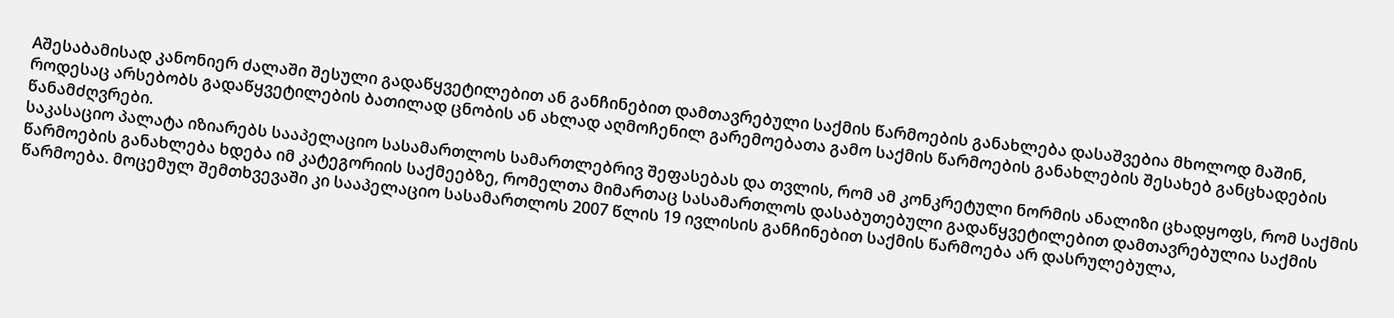Aშესაბამისად კანონიერ ძალაში შესული გადაწყვეტილებით ან განჩინებით დამთავრებული საქმის წარმოების განახლება დასაშვებია მხოლოდ მაშინ, როდესაც არსებობს გადაწყვეტილების ბათილად ცნობის ან ახლად აღმოჩენილ გარემოებათა გამო საქმის წარმოების განახლების შესახებ განცხადების წანამძღვრები.
საკასაციო პალატა იზიარებს სააპელაციო სასამართლოს სამართლებრივ შეფასებას და თვლის, რომ ამ კონკრეტული ნორმის ანალიზი ცხადყოფს, რომ საქმის წარმოების განახლება ხდება იმ კატეგორიის საქმეებზე, რომელთა მიმართაც სასამართლოს დასაბუთებული გადაწყვეტილებით დამთავრებულია საქმის წარმოება. მოცემულ შემთხვევაში კი სააპელაციო სასამართლოს 2007 წლის 19 ივლისის განჩინებით საქმის წარმოება არ დასრულებულა,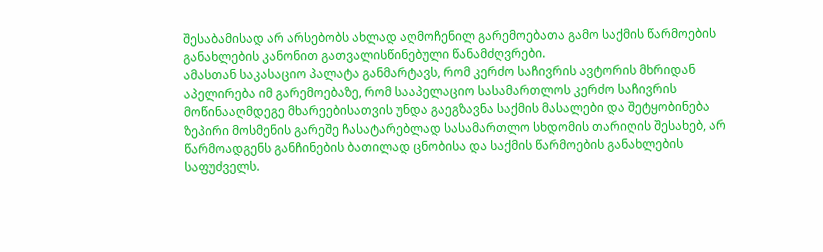შესაბამისად არ არსებობს ახლად აღმოჩენილ გარემოებათა გამო საქმის წარმოების განახლების კანონით გათვალისწინებული წანამძღვრები.
ამასთან საკასაციო პალატა განმარტავს, რომ კერძო საჩივრის ავტორის მხრიდან აპელირება იმ გარემოებაზე, რომ სააპელაციო სასამართლოს კერძო საჩივრის მოწინააღმდეგე მხარეებისათვის უნდა გაეგზავნა საქმის მასალები და შეტყობინება ზეპირი მოსმენის გარეშე ჩასატარებლად სასამართლო სხდომის თარიღის შესახებ, არ წარმოადგენს განჩინების ბათილად ცნობისა და საქმის წარმოების განახლების საფუძველს.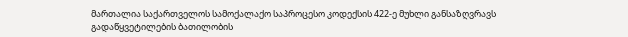მართალია საქართველოს სამოქალაქო საპროცესო კოდექსის 422-ე მუხლი განსაზღვრავს გადაწყვეტილების ბათილობის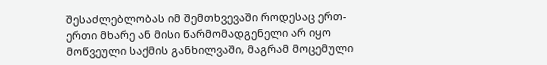შესაძლებლობას იმ შემთხვევაში როდესაც ერთ-ერთი მხარე ან მისი წარმომადგენელი არ იყო მოწვეული საქმის განხილვაში, მაგრამ მოცემული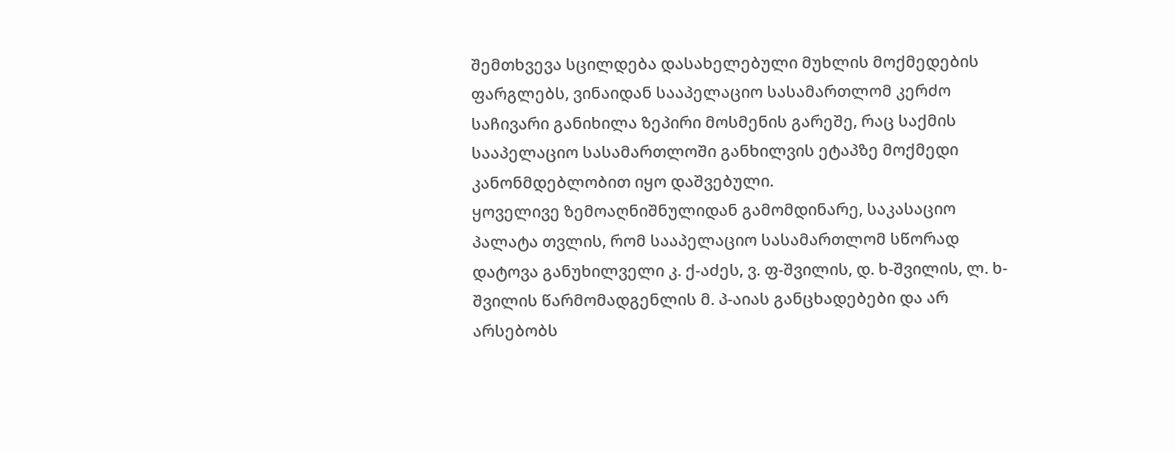შემთხვევა სცილდება დასახელებული მუხლის მოქმედების ფარგლებს, ვინაიდან სააპელაციო სასამართლომ კერძო საჩივარი განიხილა ზეპირი მოსმენის გარეშე, რაც საქმის სააპელაციო სასამართლოში განხილვის ეტაპზე მოქმედი კანონმდებლობით იყო დაშვებული.
ყოველივე ზემოაღნიშნულიდან გამომდინარე, საკასაციო პალატა თვლის, რომ სააპელაციო სასამართლომ სწორად დატოვა განუხილველი კ. ქ-აძეს, ვ. ფ-შვილის, დ. ხ-შვილის, ლ. ხ-შვილის წარმომადგენლის მ. პ-აიას განცხადებები და არ არსებობს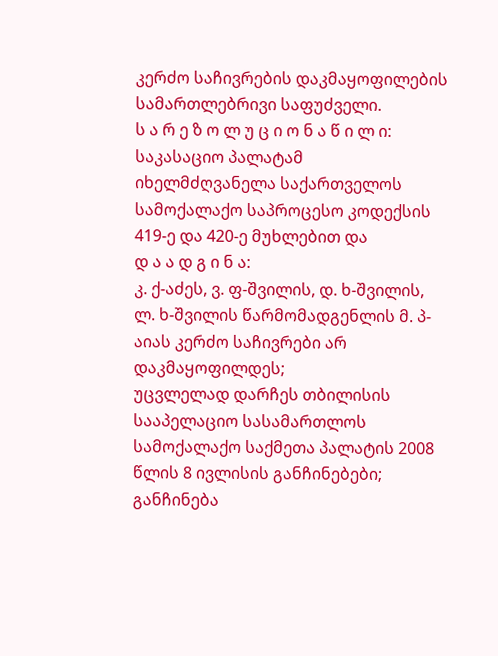კერძო საჩივრების დაკმაყოფილების სამართლებრივი საფუძველი.
ს ა რ ე ზ ო ლ უ ც ი ო ნ ა წ ი ლ ი:
საკასაციო პალატამ იხელმძღვანელა საქართველოს სამოქალაქო საპროცესო კოდექსის 419-ე და 420-ე მუხლებით და
დ ა ა დ გ ი ნ ა:
კ. ქ-აძეს, ვ. ფ-შვილის, დ. ხ-შვილის, ლ. ხ-შვილის წარმომადგენლის მ. პ-აიას კერძო საჩივრები არ დაკმაყოფილდეს;
უცვლელად დარჩეს თბილისის სააპელაციო სასამართლოს სამოქალაქო საქმეთა პალატის 2008 წლის 8 ივლისის განჩინებები;
განჩინება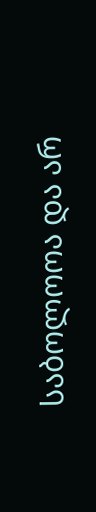საბოლოოა და არ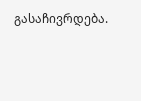გასაჩივრდება.